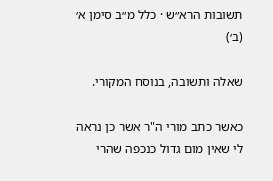תשובות הרא״ש · כלל מ״ב סימן א׳ (ב׳)

שאלה ותשובה, בנוסח המקורי.

כאשר כתב מורי ה"ר אשר כן נראה לי שאין מום גדול כנכפה שהרי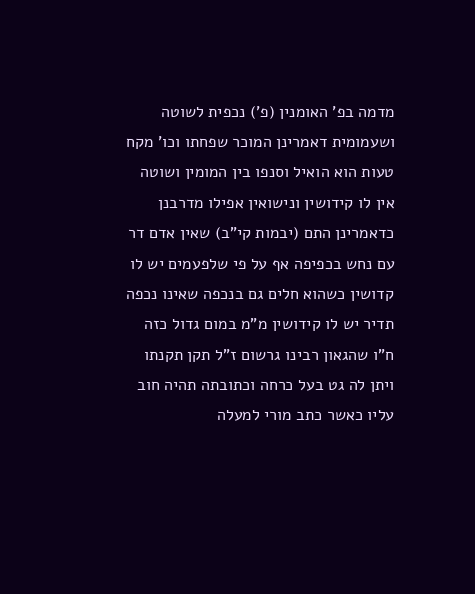מדמה בפ' האומנין (פ’) נכפית לשוטה ושעמומית דאמרינן המוכר שפחתו וכו' מקח טעות הוא הואיל וסנפו בין המומין ושוטה אין לו קידושין ונישואין אפילו מדרבנן כדאמרינן התם (יבמות קי"ב) שאין אדם דר עם נחש בכפיפה אף על פי שלפעמים יש לו קדושין כשהוא חלים גם בנכפה שאינו נכפה תדיר יש לו קידושין מ"מ במום גדול כזה ח"ו שהגאון רבינו גרשום ז"ל תקן תקנתו ויתן לה גט בעל כרחה וכתובתה תהיה חוב עליו כאשר כתב מורי למעלה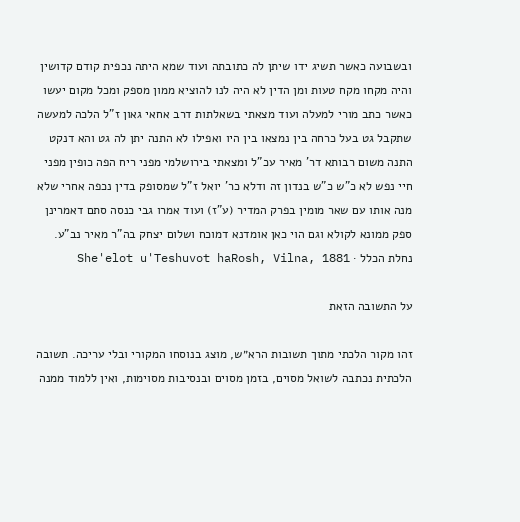ובשבועה כאשר תשיג ידו שיתן לה כתובתה ועוד שמא היתה נכפית קודם קדושין והיה מקחו מקח טעות ומן הדין לא היה לנו להוציא ממון מספק ומכל מקום יעשו כאשר כתב מורי למעלה ועוד מצאתי בשאלתות דרב אחאי גאון ז"ל הלכה למעשה שתקבל גט בעל כרחה בין נמצאו בין היו ואפילו לא התנה יתן לה גט והא דנקט התנה משום רבותא דר' מאיר עכ"ל ומצאתי בירושלמי מפני ריח הפה כופין מפני חיי נפש לא כ"ש כ"ש בנדון זה ודלא כר' יואל ז"ל שמסופק בדין נכפה אחרי שלא מנה אותו עם שאר מומין בפרק המדיר (ע"ז) ועוד אמרו גבי כנסה סתם דאמרינן ספק ממונא לקולא וגם הוי כאן אומדנא דמוכח ושלום יצחק בה"ר מאיר נב"ע.
נחלת הכלל · She'elot u'Teshuvot haRosh, Vilna, 1881

על התשובה הזאת

זהו מקור הלכתי מתוך תשובות הרא״ש, מוצג בנוסחו המקורי ובלי עריכה. תשובה הלכתית נכתבה לשואל מסוים, בזמן מסוים ובנסיבות מסוימות, ואין ללמוד ממנה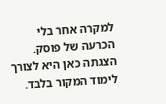למקרה אחר בלי הכרעה של פוסק. הצגתה כאן היא לצורך לימוד המקור בלבד.